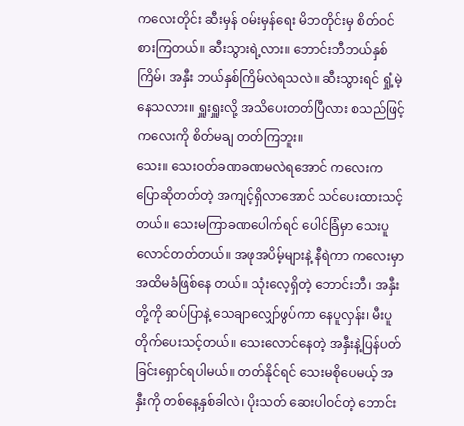ကလေးတိုင်း ဆီးမှန် ဝမ်းမှန်ရေး မိဘတိုင်းမှ စိတ်ဝင်စားကြတယ်။ ဆီးသွားရဲ့လား။ ဘောင်းဘီဘယ်နှစ်ကြိမ်၊ အနှီး ဘယ်နှစ်ကြိမ်လဲရသလဲ။ ဆီးသွားရင် ရှုံ့မဲ့နေသလား။ ရှူးရှူးလို့ အသိပေးတတ်ပြီလား စသည်ဖြင့် ကလေးကို စိတ်မချ တတ်ကြဘူး။
သေး။ သေးဝတ်ခဏခဏမလဲရအောင် ကလေးက ပြောဆိုတတ်တဲ့ အကျင့်ရှိလာအောင် သင်ပေးထားသင့်တယ်။ သေးမကြာခဏပေါက်ရင် ပေါင်ခြံမှာ သေးပူလောင်တတ်တယ်။ အဖုအပိမ့်များနဲ့ နီရဲကာ ကလေးမှာ အထိမခံဖြစ်နေ တယ်။ သုံးလေ့ရှိတဲ့ ဘောင်းဘီ၊ အနှီးတို့ကို ဆပ်ပြာနဲ့ သေချာလျှော်ဖွပ်ကာ နေပူလှန်း၊ မီးပူတိုက်ပေးသင့်တယ်။ သေးလောင်နေတဲ့ အနှီးနဲ့ပြန်ပတ်ခြင်းရှောင်ရပါမယ်။ တတ်နိုင်ရင် သေးမစိုပေမယ့် အနှီးကို တစ်နေ့နှစ်ခါလဲ၊ ပိုးသတ် ဆေးပါဝင်တဲ့ ဘောင်း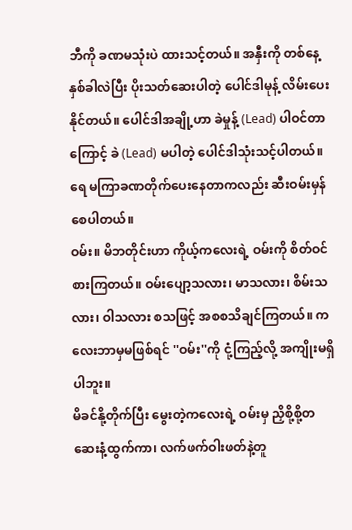ဘီကို ခဏမသုံးပဲ ထားသင့်တယ်။ အနှီးကို တစ်နေ့နှစ်ခါလဲပြီး ပိုးသတ်ဆေးပါတဲ့ ပေါင်ဒါမုန့် လိမ်းပေးနိုင်တယ်။ ပေါင်ဒါအချို့ဟာ ခဲမှုန့် (Lead) ပါဝင်တာကြောင့် ခဲ (Lead) မပါတဲ့ ပေါင်ဒါသုံးသင့်ပါတယ်။ ရေ မကြာခဏတိုက်ပေးနေတာကလည်း ဆီးဝမ်းမှန်စေပါတယ်။
ဝမ်း။ မိဘတိုင်းဟာ ကိုယ့်ကလေးရဲ့ ဝမ်းကို စိတ်ဝင်စားကြတယ်။ ဝမ်းပျော့သလား၊ မာသလား၊ စိမ်းသလား၊ ဝါသလား စသဖြင့် အစစသိချင်ကြတယ်။ ကလေးဘာမှမဖြစ်ရင် ''ဝမ်း''ကို ငုံ့ကြည့်လို့ အကျိုးမရှိပါဘူး။
မိခင်နို့တိုက်ပြီး မွေးတဲ့ကလေးရဲ့ ဝမ်းမှ ညှိစို့စို့တဆေးနံ့ထွက်ကာ၊ လက်ဖက်ဝါးဖတ်နဲ့တူ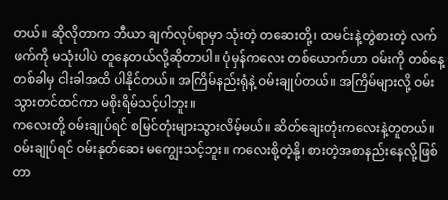တယ်။ ဆိုလိုတာက ဘီယာ ချက်လုပ်ရာမှာ သုံးတဲ့ တဆေးတို့၊ ထမင်းနဲ့တွဲစားတဲ့ လက်ဖက်ကို မသုံးပါပဲ တူနေတယ်လို့ဆိုတာပါ။ ပုံမှန်ကလေး တစ်ယောက်ဟာ ဝမ်းကို တစ်နေ့တစ်ခါမှ ငါးခါအထိ ပါနိုင်တယ်။ အကြိမ်နည်းရုံနဲ့ ဝမ်းချုပ်တယ်။ အကြိမ်များလို့ ဝမ်းသွားတင်ထင်ကာ မစိုးရိမ်သင့်ပါဘူး။
ကလေးတို့ ဝမ်းချုပ်ရင် စမြင်တုံးများသွားလိမ့်မယ်။ ဆိတ်ချေးတုံးကလေးနဲ့တူတယ်။ ဝမ်းချုပ်ရင် ဝမ်းနုတ်ဆေး မကျွေးသင့်ဘူး။ ကလေးစို့တဲ့နို့၊ စားတဲ့အစာနည်းနေလို့ဖြစ်တာ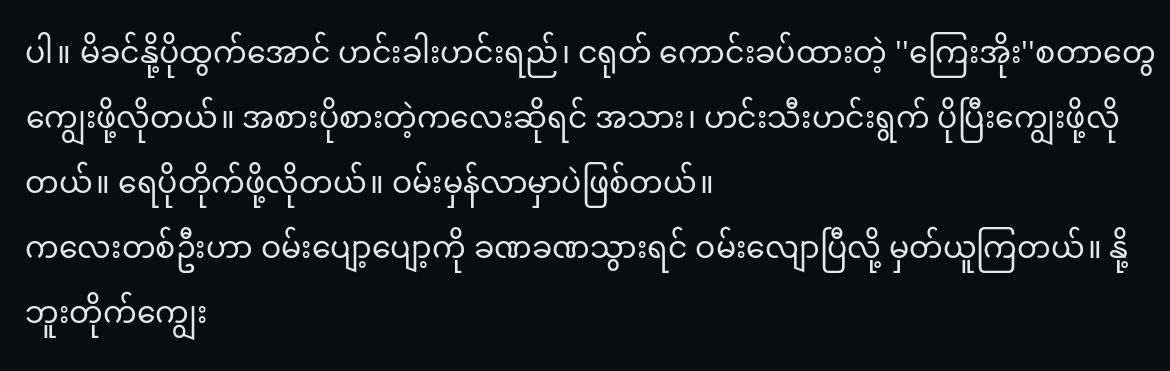ပါ။ မိခင်နို့ပိုထွက်အောင် ဟင်းခါးဟင်းရည်၊ ငရုတ် ကောင်းခပ်ထားတဲ့ ''ကြေးအိုး''စတာတွေ ကျွေးဖို့လိုတယ်။ အစားပိုစားတဲ့ကလေးဆိုရင် အသား၊ ဟင်းသီးဟင်းရွက် ပိုပြီးကျွေးဖို့လိုတယ်။ ရေပိုတိုက်ဖို့လိုတယ်။ ဝမ်းမှန်လာမှာပဲဖြစ်တယ်။
ကလေးတစ်ဦးဟာ ဝမ်းပျော့ပျော့ကို ခဏခဏသွားရင် ဝမ်းလျောပြီလို့ မှတ်ယူကြတယ်။ နို့ဘူးတိုက်ကျွေး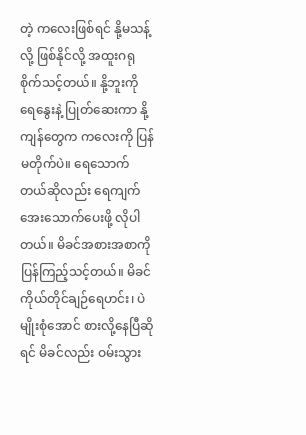တဲ့ ကလေးဖြစ်ရင် နို့မသန့်လို့ ဖြစ်နိုင်လို့ အထူးဂရုစိုက်သင့်တယ်။ နို့ဘူးကို ရေနွေးနဲ့ ပြုတ်ဆေးကာ နို့ကျန်တွေက ကလေးကို ပြန်မတိုက်ပဲ။ ရေသောက်တယ်ဆိုလည်း ရေကျက်အေးသောက်ပေးဖို့ လိုပါတယ်။ မိခင်အစားအစာကို ပြန်ကြည့်သင့်တယ်။ မိခင်ကိုယ်တိုင်ချဉ်ရေဟင်း၊ ပဲမျိုးစုံအောင် စားလို့နေပြီဆိုရင် မိခင်လည်း ဝမ်းသွား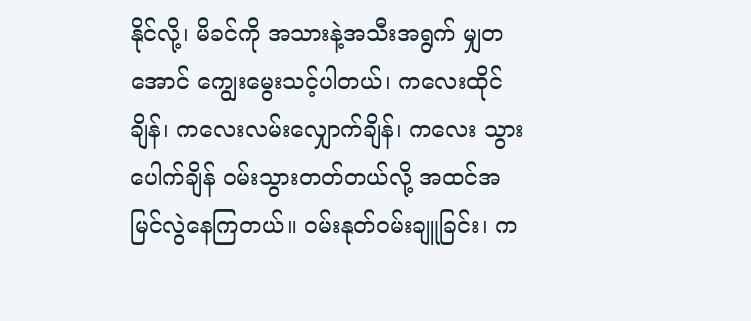နိုင်လို့၊ မိခင်ကို အသားနဲ့အသီးအရွက် မျှတအောင် ကျွေးမွေးသင့်ပါတယ်၊ ကလေးထိုင်ချိန်၊ ကလေးလမ်းလျှောက်ချိန်၊ ကလေး သွားပေါက်ချိန် ဝမ်းသွားတတ်တယ်လို့ အထင်အမြင်လွဲနေကြတယ်။ ဝမ်းနုတ်ဝမ်းချူခြင်း၊ က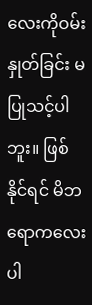လေးကိုဝမ်းနှုတ်ခြင်း မပြုသင့်ပါဘူး။ ဖြစ်နိုင်ရင် မိဘရောကလေးပါ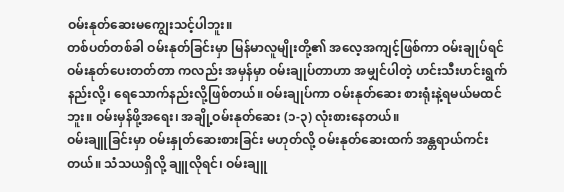ဝမ်းနုတ်ဆေးမကျွေးသင့်ပါဘူး။
တစ်ပတ်တစ်ခါ ဝမ်းနုတ်ခြင်းမှာ မြန်မာလူမျိုးတို့၏ အလေ့အကျင့်ဖြစ်ကာ ဝမ်းချုပ်ရင် ဝမ်းနုတ်ပေးတတ်တာ ကလည်း အမှန်မှာ ဝမ်းချုပ်တာဟာ အမျှင်ပါတဲ့ ဟင်းသီးဟင်းရွက်နည်းလို့၊ ရေသောက်နည်းလို့ဖြစ်တယ်။ ဝမ်းချုပ်ကာ ဝမ်းနုတ်ဆေး စားရုံးနဲ့ရမယ်မထင်ဘူး။ ဝမ်းမှန်ဖို့အရေး၊ အချို့ဝမ်းနုတ်ဆေး (၁-၃) လုံးစားနေတယ်။
ဝမ်းချူခြင်းမှာ ဝမ်းနှုတ်ဆေးစားခြင်း မဟုတ်လို့ ဝမ်းနုတ်ဆေးထက် အန္တရာယ်ကင်းတယ်။ သံသယရှိလို့ ချူလိုရင်၊ ဝမ်းချူ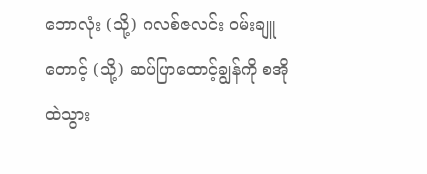ဘောလုံး (သို့) ဂလစ်ဇလင်း ဝမ်းချူတောင့် (သို့) ဆပ်ပြာထောင့်ချွန်ကို စအိုထဲသွား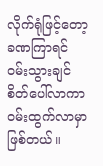လိုက်ရုံဖြင့်တော့ ခဏကြာရင် ဝမ်းသွားချင်စိတ်ပေါ်လာကာ ဝမ်းထွက်လာမှာဖြစ်တယ်။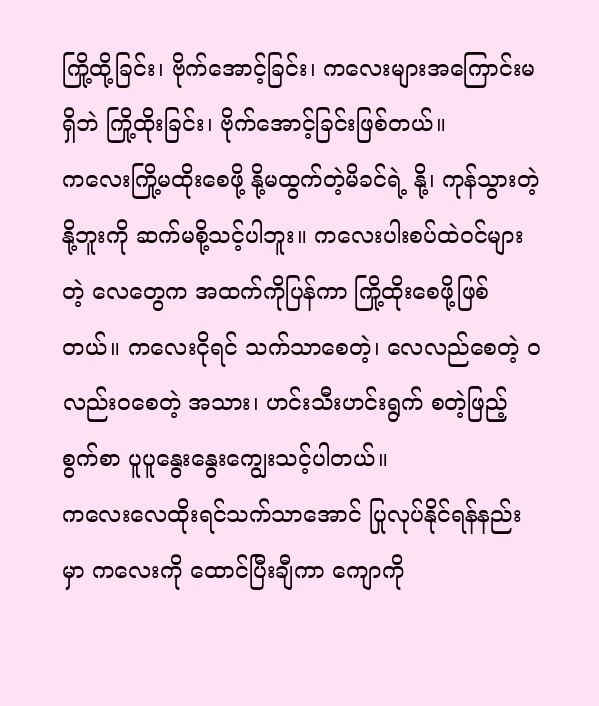ကြို့ထို့ခြင်း၊ ဗိုက်အောင့်ခြင်း၊ ကလေးများအကြောင်းမရှိဘဲ ကြို့ထိုးခြင်း၊ ဗိုက်အောင့်ခြင်းဖြစ်တယ်။
ကလေးကြို့မထိုးစေဖို့ နို့မထွက်တဲ့မိခင်ရဲ့ နို့၊ ကုန်သွားတဲ့ နို့ဘူးကို ဆက်မစို့သင့်ပါဘူး။ ကလေးပါးစပ်ထဲဝင်များတဲ့ လေတွေက အထက်ကိုပြန်ကာ ကြို့ထိုးစေဖို့ဖြစ်တယ်။ ကလေးငိုရင် သက်သာစေတဲ့၊ လေလည်စေတဲ့ ဝလည်းဝစေတဲ့ အသား၊ ဟင်းသီးဟင်းရွက် စတဲ့ဖြည့်စွက်စာ ပူပူနွေးနွေးကျွေးသင့်ပါတယ်။
ကလေးလေထိုးရင်သက်သာအောင် ပြုလုပ်နိုင်ရန်နည်းမှာ ကလေးကို ထောင်ပြီးချီကာ ကျောကို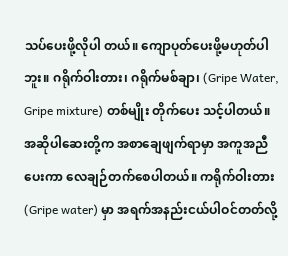သပ်ပေးဖို့လိုပါ တယ်။ ကျောပုတ်ပေးဖို့မဟုတ်ပါဘူး။ ဂရိုက်ဝါးတား၊ ဂရိုက်မစ်ချာ၊ (Gripe Water, Gripe mixture) တစ်မျိုး တိုက်ပေး သင့်ပါတယ်။ အဆိုပါဆေးတို့က အစာချေဖျက်ရာမှာ အကူအညီပေးကာ လေချဉ်တက်စေပါတယ်။ ကရိုက်ဝါးတား (Gripe water) မှာ အရက်အနည်းငယ်ပါဝင်တတ်လို့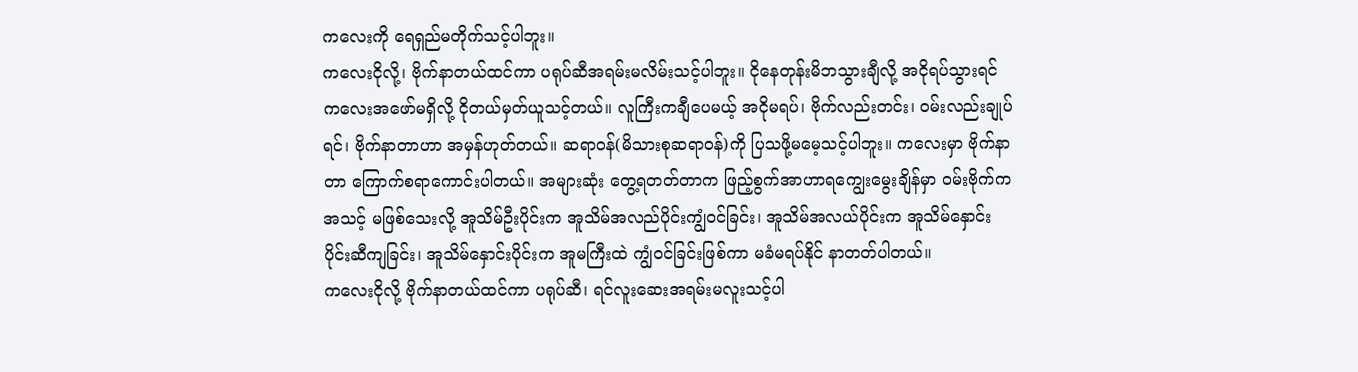ကလေးကို ရေရှည်မတိုက်သင့်ပါဘူး။
ကလေးငိုလို့၊ ဗိုက်နာတယ်ထင်ကာ ပရုပ်ဆီအရမ်းမလိမ်းသင့်ပါဘူး။ ငိုနေတုန်းမိဘသွားချီလို့ အငိုရပ်သွားရင် ကလေးအဖော်မရှိလို့ ငိုတယ်မှတ်ယူသင့်တယ်။ လူကြီးကချီပေမယ့် အငိုမရပ်၊ ဗိုက်လည်းတင်း၊ ဝမ်းလည်းချုပ်ရင်၊ ဗိုက်နာတာဟာ အမှန်ဟုတ်တယ်။ ဆရာဝန်(မိသားစုဆရာဝန်)ကို ပြသဖို့မမေ့သင့်ပါဘူး။ ကလေးမှာ ဗိုက်နာတာ ကြောက်စရာကောင်းပါတယ်။ အများဆုံး တွေ့ရတတ်တာက ဖြည့်စွက်အာဟာရကျွေးမွေးချိန်မှာ ဝမ်းဗိုက်က အသင့် မဖြစ်သေးလို့ အူသိမ်ဦးပိုင်းက အူသိမ်အလည်ပိုင်းကျွံဝင်ခြင်း၊ အူသိမ်အလယ်ပိုင်းက အူသိမ်နှောင်းပိုင်းဆီကျခြင်း၊ အူသိမ်နှောင်းပိုင်းက အူမကြီးထဲ ကျွံဝင်ခြင်းဖြစ်ကာ မခံမရပ်နိုင် နာတတ်ပါတယ်။
ကလေးငိုလို့ ဗိုက်နာတယ်ထင်ကာ ပရုပ်ဆီ၊ ရင်လူးဆေးအရမ်းမလူးသင့်ပါ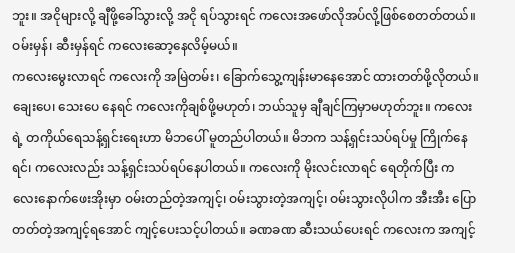ဘူး။ အငိုများလို့ ချီဖို့ခေါ်သွားလို့ အငို ရပ်သွားရင် ကလေးအဖော်လိုအပ်လို့ဖြစ်စေတတ်တယ်။ ဝမ်းမှန်၊ ဆီးမှန်ရင် ကလေးဆော့နေလိမ့်မယ်။
ကလေးမွေးလာရင် ကလေးကို အမြဲတမ်း၊ ခြောက်သွေ့ကျန်းမာနေအောင် ထားတတ်ဖို့လိုတယ်။ ချေးပေ၊ သေးပေ နေရင် ကလေးကိုချစ်ဖို့မဟုတ်၊ ဘယ်သူမှ ချီချင်ကြမှာမဟုတ်ဘူး။ ကလေးရဲ့ တကိုယ်ရေသန့်ရှင်းရေးဟာ မိဘပေါ် မူတည်ပါတယ်။ မိဘက သန့်ရှင်းသပ်ရပ်မှု ကြိုက်နေရင်၊ ကလေးလည်း သန့်ရှင်းသပ်ရပ်နေပါတယ်။ ကလေးကို မိုးလင်းလာရင် ရေတိုက်ပြီး ကလေးနောက်ဖေးအိုးမှာ ဝမ်းတည်တဲ့အကျင့်၊ ဝမ်းသွားတဲ့အကျင့်၊ ဝမ်းသွားလိုပါက အီးအီး ပြောတတ်တဲ့အကျင့်ရအောင် ကျင့်ပေးသင့်ပါတယ်။ ခဏခဏ ဆီးသယ်ပေးရင် ကလေးက အကျင့်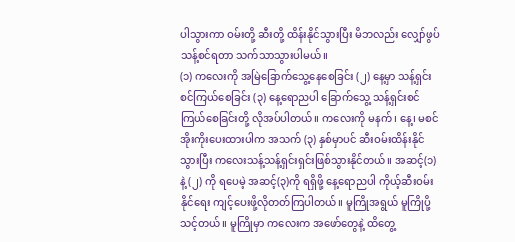ပါသွားကာ ဝမ်းတို့ ဆီးတို့ ထိန်းနိုင်သွားပြီး မိဘလည်း လျှော်ဖွပ်သန့်စင်ရတာ သက်သာသွားပါမယ်။
(၁) ကလေးကို အမြဲခြောက်သွေ့နေစေခြင်း (၂) နေ့မှာ သန့်ရှင်းစင်ကြယ်စေခြင်း (၃) နေ့ရောညပါ ခြောက်သွေ့ သန့်ရှင်းစင်ကြယ်စေခြင်းတို့ လိုအပ်ပါတယ်။ ကလေးကို မနက်၊ နေ့၊ မစင်အိုးကိုးပေးထားပါက အသက် (၃) နှစ်မှာပင် ဆီးဝမ်းထိန်းနိုင်သွားပြီး ကလေးသန့်သန့်ရှင်းရှင်းဖြစ်သွားနိုင်တယ်။ အဆင့်(၁) နဲ့ (၂) ကို ရပေမဲ့ အဆင့်(၃)ကို ရရှိဖို့ နေ့ရောညပါ ကိုယ့်ဆီးဝမ်းနိုင်ရေး ကျင့်ပေးဖို့လိုတတ်ကြပါတယ်။ မူကြိုအရွယ် မူကြိုပို့သင့်တယ်။ မူကြိုမှာ ကလေးက အဖော်တွေနဲ့ ထိတွေ့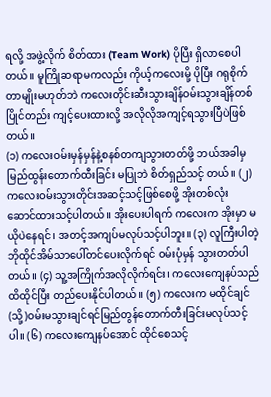ရလို့ အဖွဲ့လိုက် စိတ်ထား (Team Work) ပိုပြီး ရှိလာစေပါတယ်။ မူကြိုဆရာမကလည်း ကိုယ့်ကလေးမို့ ပိုပြီး ဂရုစိုက်တာမျိုးမဟုတ်ဘဲ ကလေးတိုင်းဆီးသွားချိန်ဝမ်းသွားချိန်တစ်ပြိုင်တည်း ကျင့်ပေးထားလို့ အလိုလိုအကျင့်ရသွားပြီပဲဖြစ်တယ်။
(၁) ကလေးဝမ်းမှန်မှန်နဲ့စနစ်တကျသွားတတ်ဖို့ ဘယ်အခါမှ မြည်ထွန်းတောက်ထီးခြင်း မပြုဘဲ စိတ်ရှည်သင့် တယ်။ (၂) ကလေးဝမ်းသွားတိုင်းအဆင့်သင့်ဖြစ်စေဖို့ အိုးတစ်လုံး ဆောင်ထားသင့်ပါတယ်။ အိုးပေးပါရက် ကလေးက အိုးမှာ မယိုပဲနေရင်၊ အတင့်အကျပ်မလုပ်သင့်ပါဘူး။ (၃) လူကြီးပါတဲ့ ဘိုထိုင်အိမ်သာပေါ်တင်ပေးလိုက်ရင် ဝမ်းပုံမှန် သွားတတ်ပါတယ်။ (၄) သူ့အကြိုက်အလိုလိုက်ရင်း၊ ကလေးကျေနပ်သည်ထိထိုင်ပြီး တည်ပေးနိုင်ပါတယ်။ (၅) ကလေးက မထိုင်ချင်(သို့)ဝမ်းမသွားချင်ရင်မြည်တွန်တောက်တီးခြင်းမလုပ်သင့်ပါ။ (၆) ကလေးကျေနပ်အောင် ထိုင်စေသင့်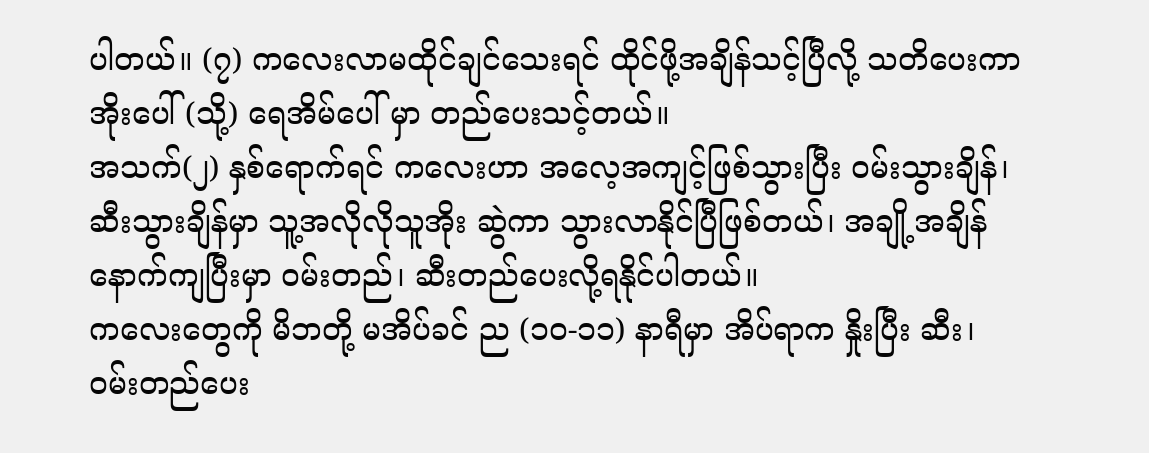ပါတယ်။ (၇) ကလေးလာမထိုင်ချင်သေးရင် ထိုင်ဖို့အချိန်သင့်ပြီလို့ သတိပေးကာ အိုးပေါ် (သို့) ရေအိမ်ပေါ် မှာ တည်ပေးသင့်တယ်။
အသက်(၂) နှစ်ရောက်ရင် ကလေးဟာ အလေ့အကျင့်ဖြစ်သွားပြီး ဝမ်းသွားချိန်၊ ဆီးသွားချိန်မှာ သူ့အလိုလိုသူအိုး ဆွဲကာ သွားလာနိုင်ပြီဖြစ်တယ်၊ အချို့အချိန်နောက်ကျပြီးမှာ ဝမ်းတည်၊ ဆီးတည်ပေးလို့ရနိုင်ပါတယ်။
ကလေးတွေကို မိဘတို့ မအိပ်ခင် ည (၁၀-၁၁) နာရီမှာ အိပ်ရာက နှိုးပြီး ဆီး၊ ဝမ်းတည်ပေး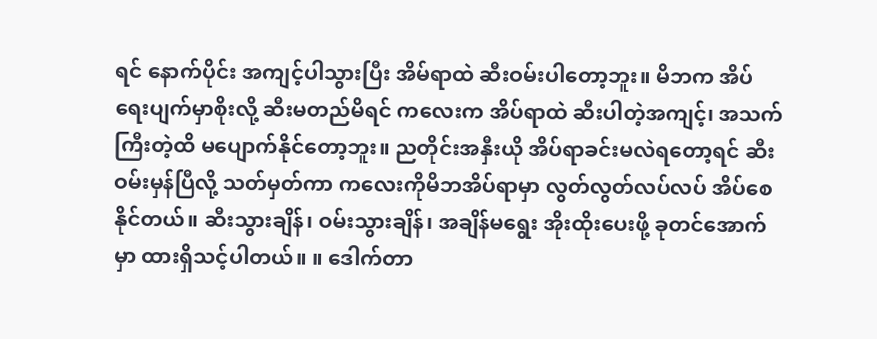ရင် နောက်ပိုင်း အကျင့်ပါသွားပြီး အိမ်ရာထဲ ဆီးဝမ်းပါတော့ဘူး။ မိဘက အိပ်ရေးပျက်မှာစိုးလို့ ဆီးမတည်မိရင် ကလေးက အိပ်ရာထဲ ဆီးပါတဲ့အကျင့်၊ အသက်ကြီးတဲ့ထိ မပျောက်နိုင်တော့ဘူး။ ညတိုင်းအနှီးယို အိပ်ရာခင်းမလဲရတော့ရင် ဆီးဝမ်းမှန်ပြီလို့ သတ်မှတ်ကာ ကလေးကိုမိဘအိပ်ရာမှာ လွတ်လွတ်လပ်လပ် အိပ်စေနိုင်တယ်။ ဆီးသွားချိန်၊ ဝမ်းသွားချိန်၊ အချိန်မရွေး အိုးထိုးပေးဖို့ ခုတင်အောက်မှာ ထားရှိသင့်ပါတယ်။ ။ ဒေါက်တာ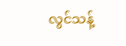လွင်သန့်